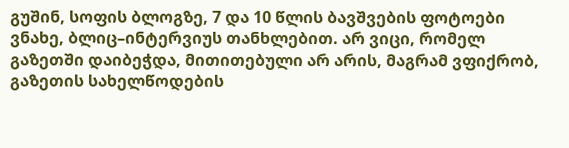გუშინ, სოფის ბლოგზე, 7 და 10 წლის ბავშვების ფოტოები ვნახე, ბლიც–ინტერვიუს თანხლებით. არ ვიცი, რომელ გაზეთში დაიბეჭდა, მითითებული არ არის, მაგრამ ვფიქრობ, გაზეთის სახელწოდების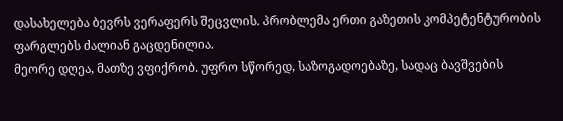დასახელება ბევრს ვერაფერს შეცვლის. პრობლემა ერთი გაზეთის კომპეტენტურობის ფარგლებს ძალიან გაცდენილია.
მეორე დღეა, მათზე ვფიქრობ. უფრო სწორედ, საზოგადოებაზე, სადაც ბავშვების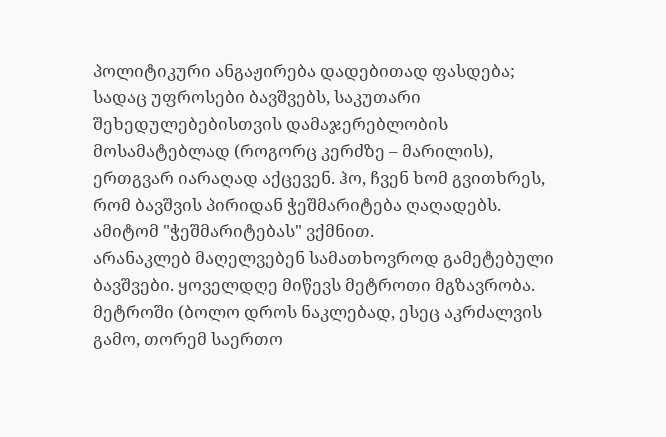პოლიტიკური ანგაჟირება დადებითად ფასდება; სადაც უფროსები ბავშვებს, საკუთარი შეხედულებებისთვის დამაჯერებლობის მოსამატებლად (როგორც კერძზე – მარილის), ერთგვარ იარაღად აქცევენ. ჰო, ჩვენ ხომ გვითხრეს, რომ ბავშვის პირიდან ჭეშმარიტება ღაღადებს. ამიტომ "ჭეშმარიტებას" ვქმნით.
არანაკლებ მაღელვებენ სამათხოვროდ გამეტებული ბავშვები. ყოველდღე მიწევს მეტროთი მგზავრობა. მეტროში (ბოლო დროს ნაკლებად, ესეც აკრძალვის გამო, თორემ საერთო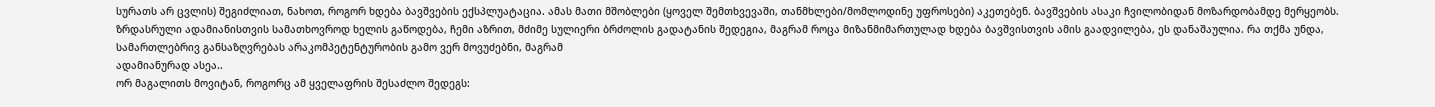სურათს არ ცვლის) შეგიძლიათ, ნახოთ, როგორ ხდება ბავშვების ექსპლუატაცია. ამას მათი მშობლები (ყოველ შემთხვევაში, თანმხლები/მომლოდინე უფროსები) აკეთებენ. ბავშვების ასაკი ჩვილობიდან მოზარდობამდე მერყეობს. ზრდასრული ადამიანისთვის სამათხოვროდ ხელის გაწოდება, ჩემი აზრით, მძიმე სულიერი ბრძოლის გადატანის შედეგია, მაგრამ როცა მიზანმიმართულად ხდება ბავშვისთვის ამის გაადვილება, ეს დანაშაულია. რა თქმა უნდა, სამართლებრივ განსაზღვრებას არაკომპეტენტურობის გამო ვერ მოვუძებნი, მაგრამ
ადამიანურად ასეა..
ორ მაგალითს მოვიტან, როგორც ამ ყველაფრის შესაძლო შედეგს: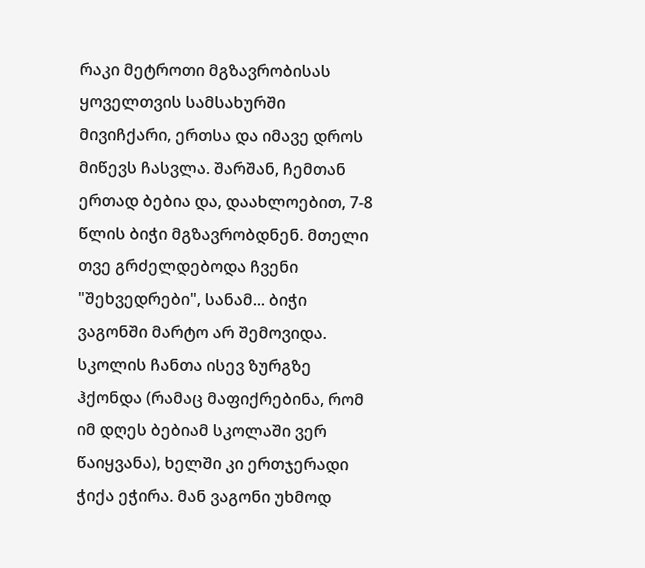რაკი მეტროთი მგზავრობისას ყოველთვის სამსახურში მივიჩქარი, ერთსა და იმავე დროს მიწევს ჩასვლა. შარშან, ჩემთან ერთად ბებია და, დაახლოებით, 7-8 წლის ბიჭი მგზავრობდნენ. მთელი თვე გრძელდებოდა ჩვენი "შეხვედრები", სანამ... ბიჭი ვაგონში მარტო არ შემოვიდა. სკოლის ჩანთა ისევ ზურგზე ჰქონდა (რამაც მაფიქრებინა, რომ იმ დღეს ბებიამ სკოლაში ვერ წაიყვანა), ხელში კი ერთჯერადი ჭიქა ეჭირა. მან ვაგონი უხმოდ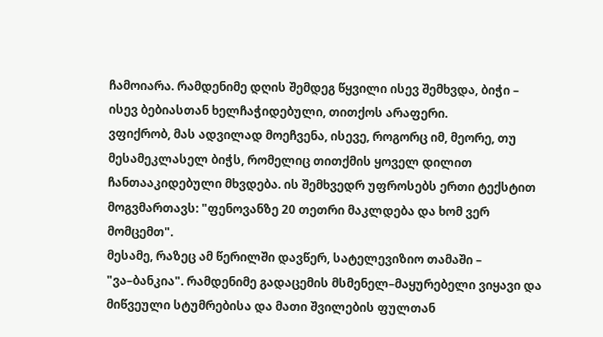ჩამოიარა. რამდენიმე დღის შემდეგ წყვილი ისევ შემხვდა, ბიჭი – ისევ ბებიასთან ხელჩაჭიდებული, თითქოს არაფერი.
ვფიქრობ, მას ადვილად მოეჩვენა, ისევე, როგორც იმ, მეორე, თუ მესამეკლასელ ბიჭს, რომელიც თითქმის ყოველ დილით ჩანთააკიდებული მხვდება. ის შემხვედრ უფროსებს ერთი ტექსტით მოგვმართავს: "ფენოვანზე 20 თეთრი მაკლდება და ხომ ვერ მომცემთ".
მესამე, რაზეც ამ წერილში დავწერ, სატელევიზიო თამაში –
"ვა–ბანკია". რამდენიმე გადაცემის მსმენელ–მაყურებელი ვიყავი და მიწვეული სტუმრებისა და მათი შვილების ფულთან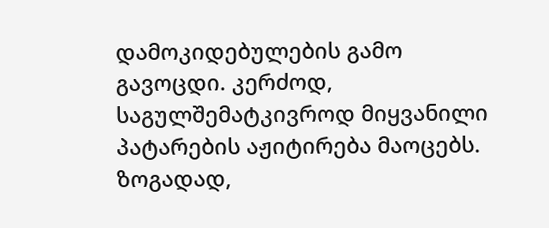დამოკიდებულების გამო გავოცდი. კერძოდ, საგულშემატკივროდ მიყვანილი პატარების აჟიტირება მაოცებს. ზოგადად,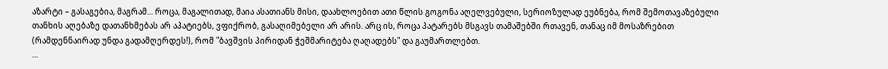აზარტი – გასაგებია, მაგრამ... როცა, მაგალითად, მაია ასათიანს მისი, დაახლოებით ათი წლის გოგონა აღელვებული, სერიოზულად ეუბნება, რომ შემოთავაზებული თანხის აღებაზე დათანხმებას არ აპატიებს, ვფიქრობ, გასაღიმებელი არ არის. არც ის, როცა პატარებს მსგავს თამაშებში რთავენ, თანაც იმ მოსაზრებით (რამდენნაირად უნდა გადამღერდეს!), რომ "ბავშვის პირიდან ჭეშმარიტება ღაღადებს" და გაუმართლებთ.
...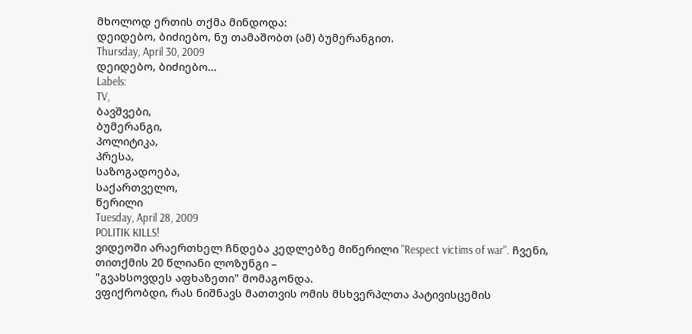მხოლოდ ერთის თქმა მინდოდა:
დეიდებო, ბიძიებო, ნუ თამაშობთ (ამ) ბუმერანგით.
Thursday, April 30, 2009
დეიდებო, ბიძიებო...
Labels:
TV,
ბავშვები,
ბუმერანგი,
პოლიტიკა,
პრესა,
საზოგადოება,
საქართველო,
წერილი
Tuesday, April 28, 2009
POLITIK KILLS!
ვიდეოში არაერთხელ ჩნდება კედლებზე მიწერილი "Respect victims of war". ჩვენი, თითქმის 20 წლიანი ლოზუნგი –
"გვახსოვდეს აფხაზეთი" მომაგონდა.
ვფიქრობდი, რას ნიშნავს მათთვის ომის მსხვერპლთა პატივისცემის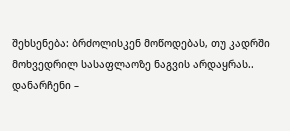შეხსენება: ბრძოლისკენ მოწოდებას, თუ კადრში მოხვედრილ სასაფლაოზე ნაგვის არდაყრას..
დანარჩენი –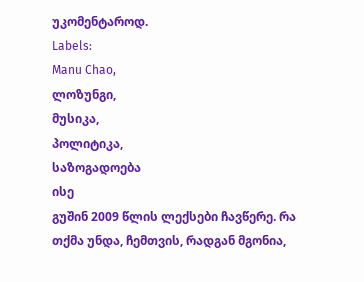უკომენტაროდ.
Labels:
Manu Chao,
ლოზუნგი,
მუსიკა,
პოლიტიკა,
საზოგადოება
ისე
გუშინ 2009 წლის ლექსები ჩავწერე. რა თქმა უნდა, ჩემთვის, რადგან მგონია,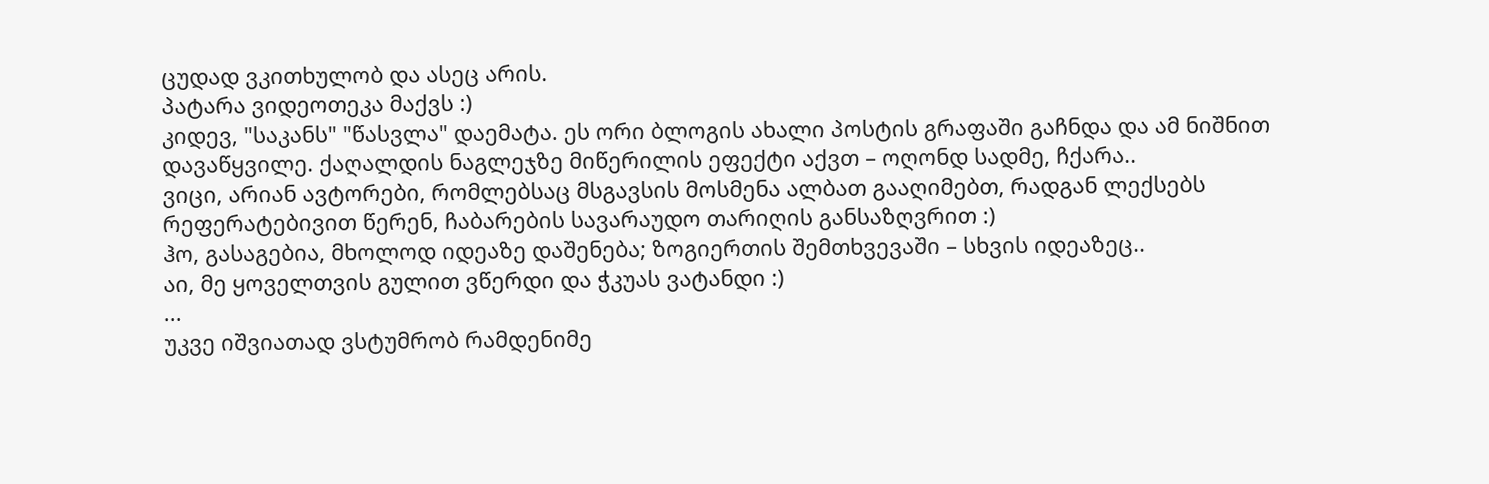ცუდად ვკითხულობ და ასეც არის.
პატარა ვიდეოთეკა მაქვს :)
კიდევ, "საკანს" "წასვლა" დაემატა. ეს ორი ბლოგის ახალი პოსტის გრაფაში გაჩნდა და ამ ნიშნით დავაწყვილე. ქაღალდის ნაგლეჯზე მიწერილის ეფექტი აქვთ – ოღონდ სადმე, ჩქარა..
ვიცი, არიან ავტორები, რომლებსაც მსგავსის მოსმენა ალბათ გააღიმებთ, რადგან ლექსებს რეფერატებივით წერენ, ჩაბარების სავარაუდო თარიღის განსაზღვრით :)
ჰო, გასაგებია, მხოლოდ იდეაზე დაშენება; ზოგიერთის შემთხვევაში – სხვის იდეაზეც..
აი, მე ყოველთვის გულით ვწერდი და ჭკუას ვატანდი :)
...
უკვე იშვიათად ვსტუმრობ რამდენიმე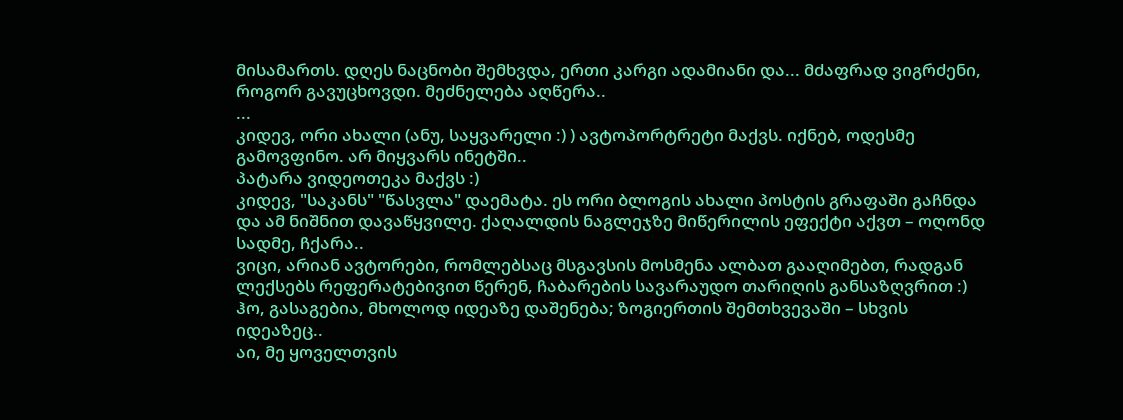მისამართს. დღეს ნაცნობი შემხვდა, ერთი კარგი ადამიანი და... მძაფრად ვიგრძენი, როგორ გავუცხოვდი. მეძნელება აღწერა..
...
კიდევ, ორი ახალი (ანუ, საყვარელი :) ) ავტოპორტრეტი მაქვს. იქნებ, ოდესმე გამოვფინო. არ მიყვარს ინეტში..
პატარა ვიდეოთეკა მაქვს :)
კიდევ, "საკანს" "წასვლა" დაემატა. ეს ორი ბლოგის ახალი პოსტის გრაფაში გაჩნდა და ამ ნიშნით დავაწყვილე. ქაღალდის ნაგლეჯზე მიწერილის ეფექტი აქვთ – ოღონდ სადმე, ჩქარა..
ვიცი, არიან ავტორები, რომლებსაც მსგავსის მოსმენა ალბათ გააღიმებთ, რადგან ლექსებს რეფერატებივით წერენ, ჩაბარების სავარაუდო თარიღის განსაზღვრით :)
ჰო, გასაგებია, მხოლოდ იდეაზე დაშენება; ზოგიერთის შემთხვევაში – სხვის იდეაზეც..
აი, მე ყოველთვის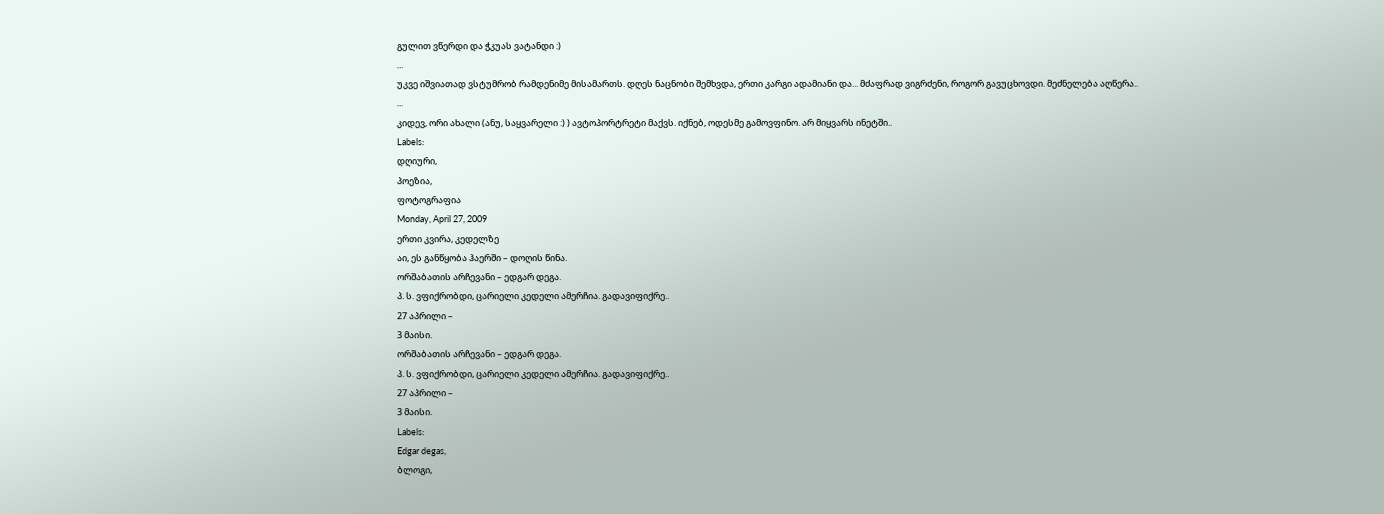გულით ვწერდი და ჭკუას ვატანდი :)
...
უკვე იშვიათად ვსტუმრობ რამდენიმე მისამართს. დღეს ნაცნობი შემხვდა, ერთი კარგი ადამიანი და... მძაფრად ვიგრძენი, როგორ გავუცხოვდი. მეძნელება აღწერა..
...
კიდევ, ორი ახალი (ანუ, საყვარელი :) ) ავტოპორტრეტი მაქვს. იქნებ, ოდესმე გამოვფინო. არ მიყვარს ინეტში..
Labels:
დღიური,
პოეზია,
ფოტოგრაფია
Monday, April 27, 2009
ერთი კვირა, კედელზე
აი, ეს განწყობა ჰაერში – დოღის წინა.
ორშაბათის არჩევანი – ედგარ დეგა.
პ. ს. ვფიქრობდი, ცარიელი კედელი ამერჩია. გადავიფიქრე..
27 აპრილი –
3 მაისი.
ორშაბათის არჩევანი – ედგარ დეგა.
პ. ს. ვფიქრობდი, ცარიელი კედელი ამერჩია. გადავიფიქრე..
27 აპრილი –
3 მაისი.
Labels:
Edgar degas,
ბლოგი,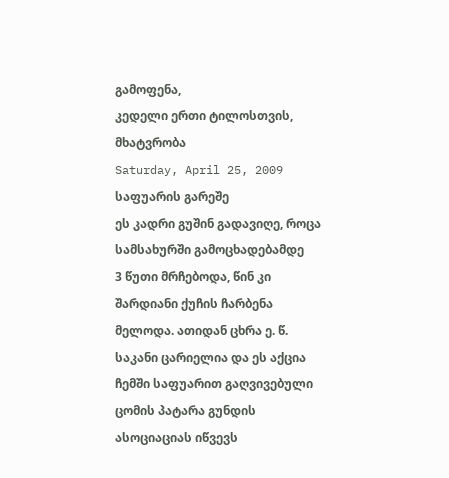გამოფენა,
კედელი ერთი ტილოსთვის,
მხატვრობა
Saturday, April 25, 2009
საფუარის გარეშე
ეს კადრი გუშინ გადავიღე, როცა სამსახურში გამოცხადებამდე
3 წუთი მრჩებოდა, წინ კი შარდიანი ქუჩის ჩარბენა მელოდა. ათიდან ცხრა ე. წ. საკანი ცარიელია და ეს აქცია ჩემში საფუარით გაღვივებული ცომის პატარა გუნდის ასოციაციას იწვევს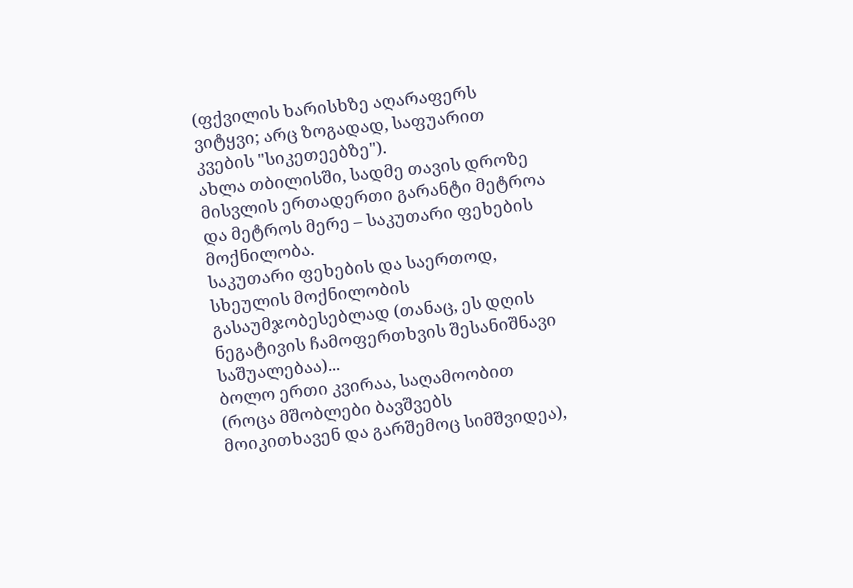(ფქვილის ხარისხზე აღარაფერს ვიტყვი; არც ზოგადად, საფუარით კვების "სიკეთეებზე").
ახლა თბილისში, სადმე თავის დროზე მისვლის ერთადერთი გარანტი მეტროა და მეტროს მერე – საკუთარი ფეხების მოქნილობა.
საკუთარი ფეხების და საერთოდ, სხეულის მოქნილობის გასაუმჯობესებლად (თანაც, ეს დღის ნეგატივის ჩამოფერთხვის შესანიშნავი საშუალებაა)...
ბოლო ერთი კვირაა, საღამოობით (როცა მშობლები ბავშვებს მოიკითხავენ და გარშემოც სიმშვიდეა),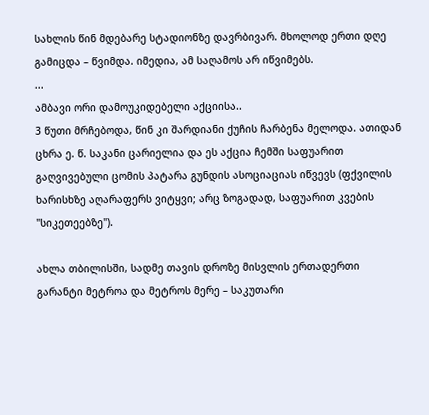სახლის წინ მდებარე სტადიონზე დავრბივარ. მხოლოდ ერთი დღე გამიცდა – წვიმდა. იმედია, ამ საღამოს არ იწვიმებს.
...
ამბავი ორი დამოუკიდებელი აქციისა..
3 წუთი მრჩებოდა, წინ კი შარდიანი ქუჩის ჩარბენა მელოდა. ათიდან ცხრა ე. წ. საკანი ცარიელია და ეს აქცია ჩემში საფუარით გაღვივებული ცომის პატარა გუნდის ასოციაციას იწვევს (ფქვილის ხარისხზე აღარაფერს ვიტყვი; არც ზოგადად, საფუარით კვების "სიკეთეებზე").

ახლა თბილისში, სადმე თავის დროზე მისვლის ერთადერთი გარანტი მეტროა და მეტროს მერე – საკუთარი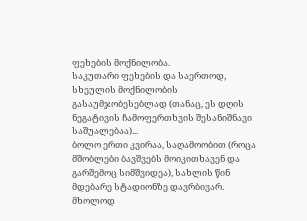ფეხების მოქნილობა.
საკუთარი ფეხების და საერთოდ, სხეულის მოქნილობის გასაუმჯობესებლად (თანაც, ეს დღის ნეგატივის ჩამოფერთხვის შესანიშნავი საშუალებაა)...
ბოლო ერთი კვირაა, საღამოობით (როცა მშობლები ბავშვებს მოიკითხავენ და გარშემოც სიმშვიდეა), სახლის წინ მდებარე სტადიონზე დავრბივარ. მხოლოდ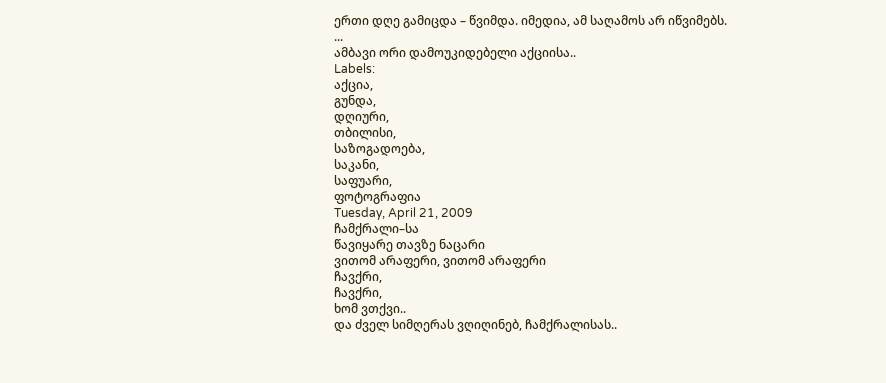ერთი დღე გამიცდა – წვიმდა. იმედია, ამ საღამოს არ იწვიმებს.
...
ამბავი ორი დამოუკიდებელი აქციისა..
Labels:
აქცია,
გუნდა,
დღიური,
თბილისი,
საზოგადოება,
საკანი,
საფუარი,
ფოტოგრაფია
Tuesday, April 21, 2009
ჩამქრალი–სა
წავიყარე თავზე ნაცარი
ვითომ არაფერი, ვითომ არაფერი
ჩავქრი,
ჩავქრი,
ხომ ვთქვი..
და ძველ სიმღერას ვღიღინებ, ჩამქრალისას..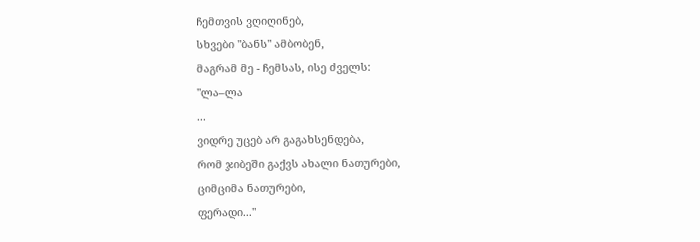ჩემთვის ვღიღინებ,
სხვები "ბანს" ამბობენ,
მაგრამ მე - ჩემსას, ისე ძველს:
"ლა–ლა
...
ვიდრე უცებ არ გაგახსენდება,
რომ ჯიბეში გაქვს ახალი ნათურები,
ციმციმა ნათურები,
ფერადი..."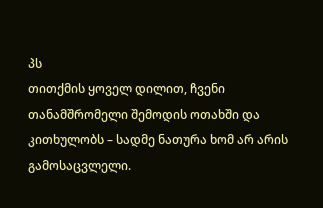პს
თითქმის ყოველ დილით, ჩვენი თანამშრომელი შემოდის ოთახში და კითხულობს – სადმე ნათურა ხომ არ არის გამოსაცვლელი.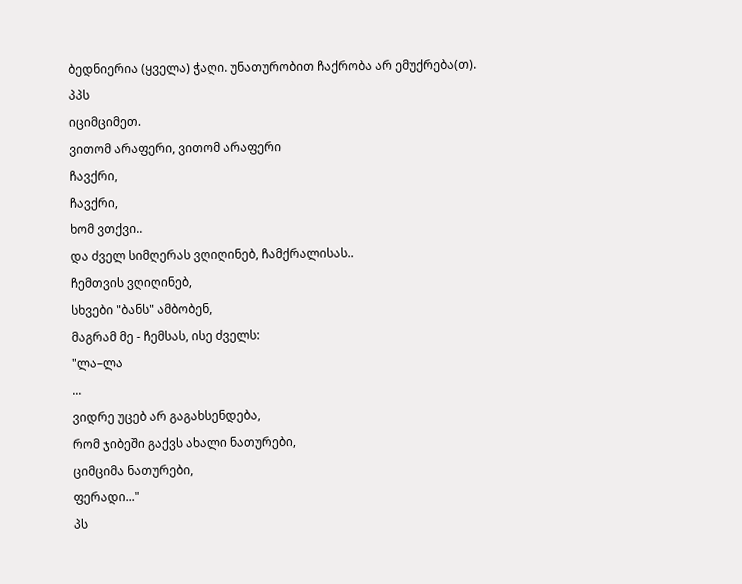ბედნიერია (ყველა) ჭაღი. უნათურობით ჩაქრობა არ ემუქრება(თ).
პპს
იციმციმეთ.
ვითომ არაფერი, ვითომ არაფერი
ჩავქრი,
ჩავქრი,
ხომ ვთქვი..
და ძველ სიმღერას ვღიღინებ, ჩამქრალისას..
ჩემთვის ვღიღინებ,
სხვები "ბანს" ამბობენ,
მაგრამ მე - ჩემსას, ისე ძველს:
"ლა–ლა
...
ვიდრე უცებ არ გაგახსენდება,
რომ ჯიბეში გაქვს ახალი ნათურები,
ციმციმა ნათურები,
ფერადი..."
პს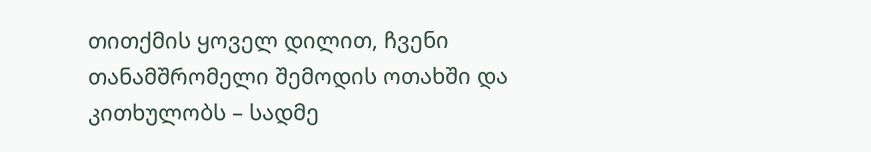თითქმის ყოველ დილით, ჩვენი თანამშრომელი შემოდის ოთახში და კითხულობს – სადმე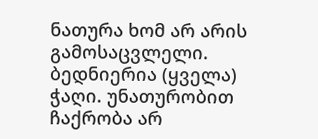ნათურა ხომ არ არის გამოსაცვლელი. ბედნიერია (ყველა) ჭაღი. უნათურობით ჩაქრობა არ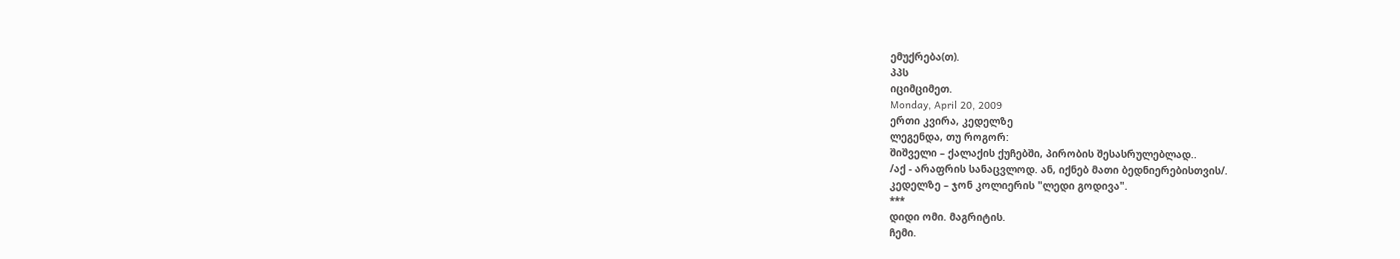ემუქრება(თ).
პპს
იციმციმეთ.
Monday, April 20, 2009
ერთი კვირა, კედელზე
ლეგენდა, თუ როგორ:
შიშველი – ქალაქის ქუჩებში, პირობის შესასრულებლად..
/აქ - არაფრის სანაცვლოდ. ან, იქნებ მათი ბედნიერებისთვის/.
კედელზე – ჯონ კოლიერის "ლედი გოდივა".
***
დიდი ომი. მაგრიტის.
ჩემი.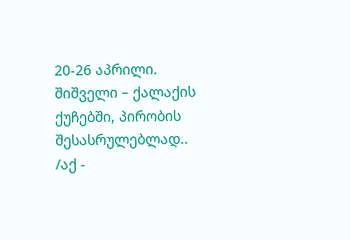20-26 აპრილი.
შიშველი – ქალაქის ქუჩებში, პირობის შესასრულებლად..
/აქ -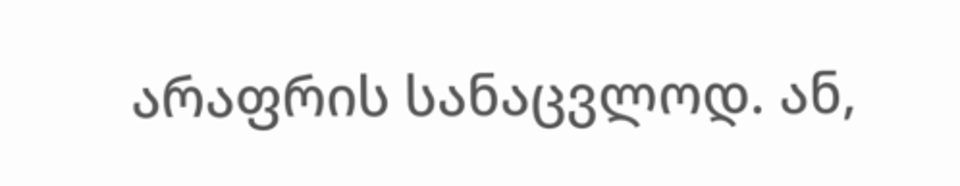არაფრის სანაცვლოდ. ან,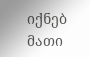იქნებ მათი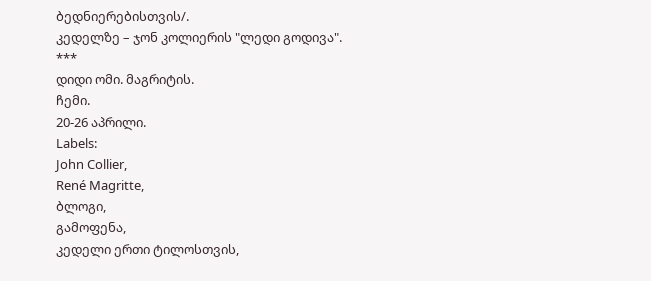ბედნიერებისთვის/.
კედელზე – ჯონ კოლიერის "ლედი გოდივა".
***
დიდი ომი. მაგრიტის.
ჩემი.
20-26 აპრილი.
Labels:
John Collier,
René Magritte,
ბლოგი,
გამოფენა,
კედელი ერთი ტილოსთვის,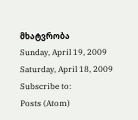მხატვრობა
Sunday, April 19, 2009
Saturday, April 18, 2009
Subscribe to:
Posts (Atom)